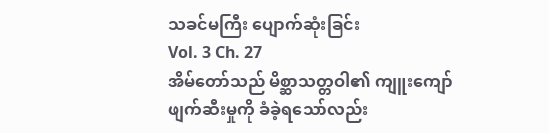သခင်မကြီး ပျောက်ဆုံးခြင်း
Vol. 3 Ch. 27
အိမ်တော်သည် မိစ္ဆာသတ္တဝါ၏ ကျူးကျော်ဖျက်ဆီးမှုကို ခံခဲ့ရသော်လည်း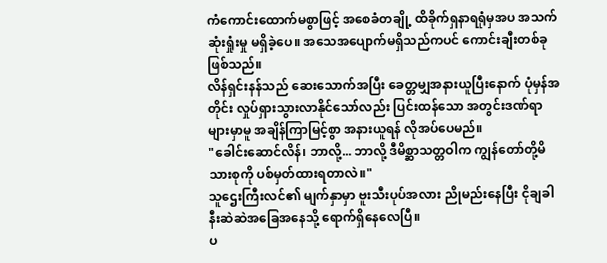ကံကောင်းထောက်မစွာဖြင့် အစေခံတချို့ ထိခိုက်ရှနာရရုံမှအပ အသက်ဆုံးရှုံးမှု မရှိခဲ့ပေ။ အသေအပျောက်မရှိသည်ကပင် ကောင်းချီးတစ်ခု ဖြစ်သည်။
လိန်ရှင်းနန်သည် ဆေးသောက်အပြီး ခေတ္တမျှအနားယူပြီးနောက် ပုံမှန်အတိုင်း လှုပ်ရှားသွားလာနိုင်သော်လည်း ပြင်းထန်သော အတွင်းဒဏ်ရာများမှာမူ အချိန်ကြာမြင့်စွာ အနားယူရန် လိုအပ်ပေမည်။
"ခေါင်းဆောင်လိန်၊ ဘာလို့... ဘာလို့ ဒီမိစ္ဆာသတ္တဝါက ကျွန်တော်တို့မိသားစုကို ပစ်မှတ်ထားရတာလဲ။"
သူဌေးကြီးလင်၏ မျက်နှာမှာ ဗူးသီးပုပ်အလား ညိုမည်းနေပြီး ငိုချခါနီးဆဲဆဲအခြေအနေသို့ ရောက်ရှိနေလေပြီ။
ပ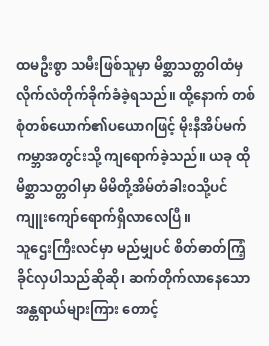ထမဦးစွာ သမီးဖြစ်သူမှာ မိစ္ဆာသတ္တဝါထံမှ လိုက်လံတိုက်ခိုက်ခံခဲ့ရသည်။ ထို့နောက် တစ်စုံတစ်ယောက်၏ပယောဂဖြင့် မိုးနီအိပ်မက်ကမ္ဘာအတွင်းသို့ ကျရောက်ခဲ့သည်။ ယခု ထိုမိစ္ဆာသတ္တဝါမှာ မိမိတို့အိမ်တံခါးဝသို့ပင် ကျူးကျော်ရောက်ရှိလာလေပြီ။
သူဌေးကြီးလင်မှာ မည်မျှပင် စိတ်ဓာတ်ကြံ့ခိုင်လှပါသည်ဆိုဆို၊ ဆက်တိုက်လာနေသော အန္တရာယ်များကြား တောင့်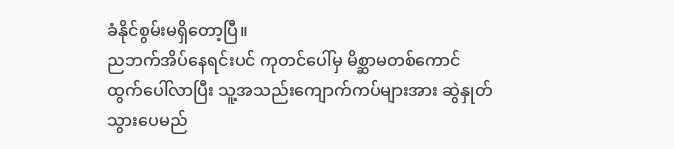ခံနိုင်စွမ်းမရှိတော့ပြီ။
ညဘက်အိပ်နေရင်းပင် ကုတင်ပေါ်မှ မိစ္ဆာမတစ်ကောင် ထွက်ပေါ်လာပြီး သူ့အသည်းကျောက်ကပ်များအား ဆွဲနှုတ်သွားပေမည်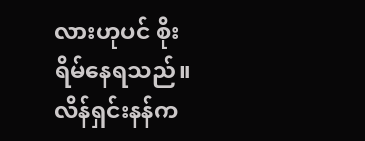လားဟုပင် စိုးရိမ်နေရသည်။
လိန်ရှင်းနန်က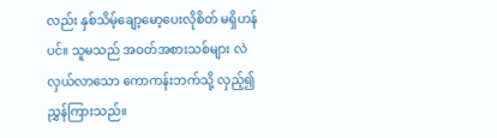လည်း နှစ်သိမ့်ချော့မော့ပေးလိုစိတ် မရှိဟန်ပင်။ သူမသည် အဝတ်အစားသစ်များ လဲလှယ်လာသော ကောကန်းဘက်သို့ လှည့်၍ ညွှန်ကြားသည်။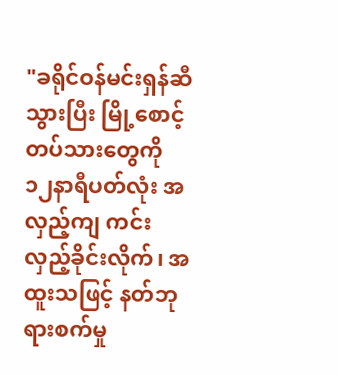"ခရိုင်ဝန်မင်းရှန်ဆီသွားပြီး မြို့စောင့်တပ်သားတွေကို ၁၂နာရီပတ်လုံး အလှည့်ကျ ကင်းလှည့်ခိုင်းလိုက်၊ အထူးသဖြင့် နတ်ဘုရားစက်မှု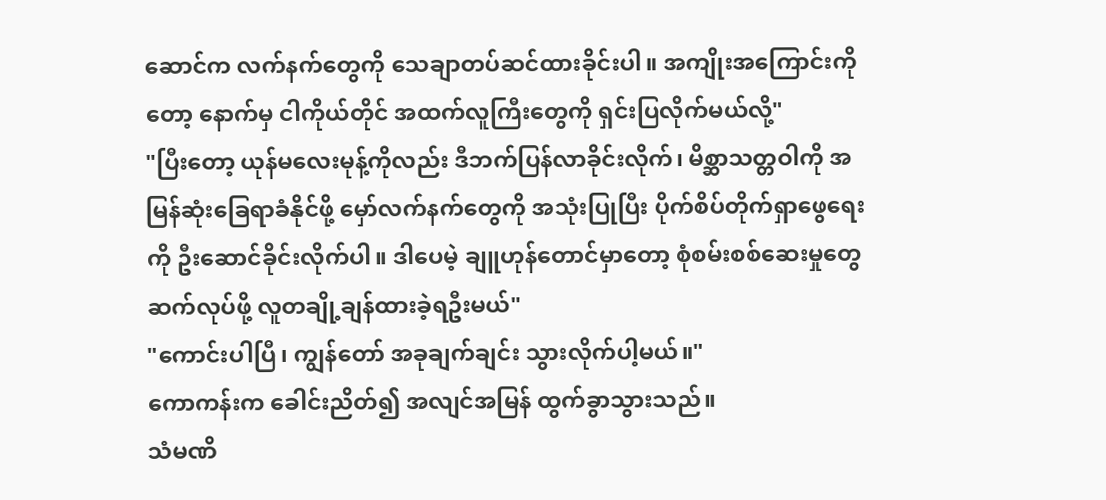ဆောင်က လက်နက်တွေကို သေချာတပ်ဆင်ထားခိုင်းပါ။ အကျိုးအကြောင်းကိုတော့ နောက်မှ ငါကိုယ်တိုင် အထက်လူကြီးတွေကို ရှင်းပြလိုက်မယ်လို့"
"ပြီးတော့ ယုန်မလေးမုန့်ကိုလည်း ဒီဘက်ပြန်လာခိုင်းလိုက်၊ မိစ္ဆာသတ္တဝါကို အမြန်ဆုံးခြေရာခံနိုင်ဖို့ မှော်လက်နက်တွေကို အသုံးပြုပြီး ပိုက်စိပ်တိုက်ရှာဖွေရေးကို ဦးဆောင်ခိုင်းလိုက်ပါ။ ဒါပေမဲ့ ချူဟုန်တောင်မှာတော့ စုံစမ်းစစ်ဆေးမှုတွေ ဆက်လုပ်ဖို့ လူတချို့ချန်ထားခဲ့ရဦးမယ်"
"ကောင်းပါပြီ၊ ကျွန်တော် အခုချက်ချင်း သွားလိုက်ပါ့မယ်။"
ကောကန်းက ခေါင်းညိတ်၍ အလျင်အမြန် ထွက်ခွာသွားသည်။
သံမဏိ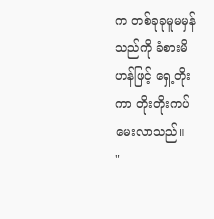က တစ်ခုခုမူမမှန်သည်ကို ခံစားမိဟန်ဖြင့် ရှေ့တိုးကာ တိုးတိုးကပ်မေးလာသည်။
"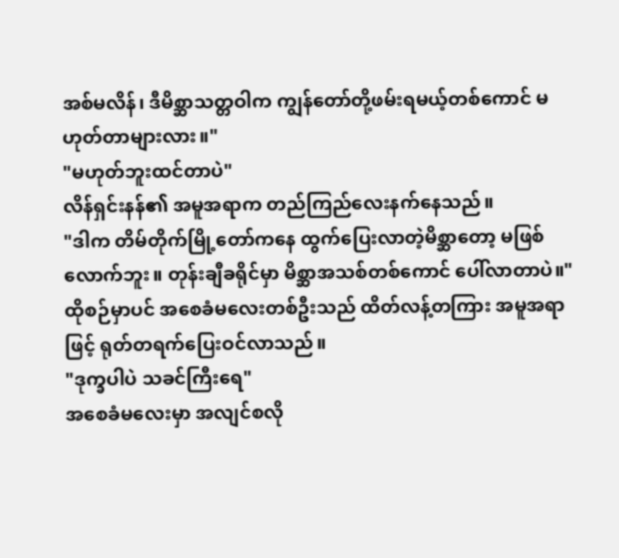အစ်မလိန်၊ ဒီမိစ္ဆာသတ္တဝါက ကျွန်တော်တို့ဖမ်းရမယ့်တစ်ကောင် မဟုတ်တာများလား။"
"မဟုတ်ဘူးထင်တာပဲ"
လိန်ရှင်းနန်၏ အမူအရာက တည်ကြည်လေးနက်နေသည်။
"ဒါက တိမ်တိုက်မြို့တော်ကနေ ထွက်ပြေးလာတဲ့မိစ္ဆာတော့ မဖြစ်လောက်ဘူး။ တုန်းချီခရိုင်မှာ မိစ္ဆာအသစ်တစ်ကောင် ပေါ်လာတာပဲ။"
ထိုစဉ်မှာပင် အစေခံမလေးတစ်ဦးသည် ထိတ်လန့်တကြား အမူအရာဖြင့် ရုတ်တရက်ပြေးဝင်လာသည်။
"ဒုက္ခပါပဲ သခင်ကြီးရေ"
အစေခံမလေးမှာ အလျင်စလို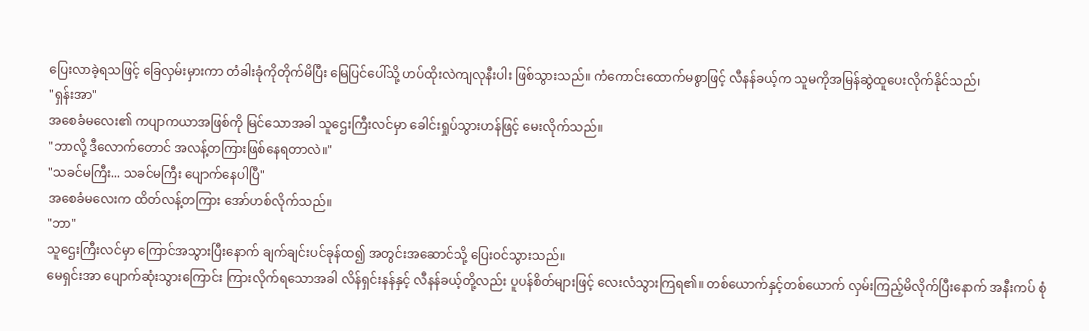ပြေးလာခဲ့ရသဖြင့် ခြေလှမ်းမှားကာ တံခါးခုံကိုတိုက်မိပြီး မြေပြင်ပေါ်သို့ ဟပ်ထိုးလဲကျလုနီးပါး ဖြစ်သွားသည်။ ကံကောင်းထောက်မစွာဖြင့် လီနန်ခယ့်က သူမကိုအမြန်ဆွဲထူပေးလိုက်နိုင်သည်၊
"ရှန်းအာ"
အစေခံမလေး၏ ကပျာကယာအဖြစ်ကို မြင်သောအခါ သူဌေးကြီးလင်မှာ ခေါင်းရှုပ်သွားဟန်ဖြင့် မေးလိုက်သည်။
"ဘာလို့ ဒီလောက်တောင် အလန့်တကြားဖြစ်နေရတာလဲ။"
"သခင်မကြီး... သခင်မကြီး ပျောက်နေပါပြီ"
အစေခံမလေးက ထိတ်လန့်တကြား အော်ဟစ်လိုက်သည်။
"ဘာ"
သူဌေးကြီးလင်မှာ ကြောင်အသွားပြီးနောက် ချက်ချင်းပင်ခုန်ထ၍ အတွင်းအဆောင်သို့ ပြေးဝင်သွားသည်။
မေရှင်းအာ ပျောက်ဆုံးသွားကြောင်း ကြားလိုက်ရသောအခါ လိန်ရှင်းနန်နှင့် လီနန်ခယ့်တို့လည်း ပူပန်စိတ်များဖြင့် လေးလံသွားကြရ၏။ တစ်ယောက်နှင့်တစ်ယောက် လှမ်းကြည့်မိလိုက်ပြီးနောက် အနီးကပ် စုံ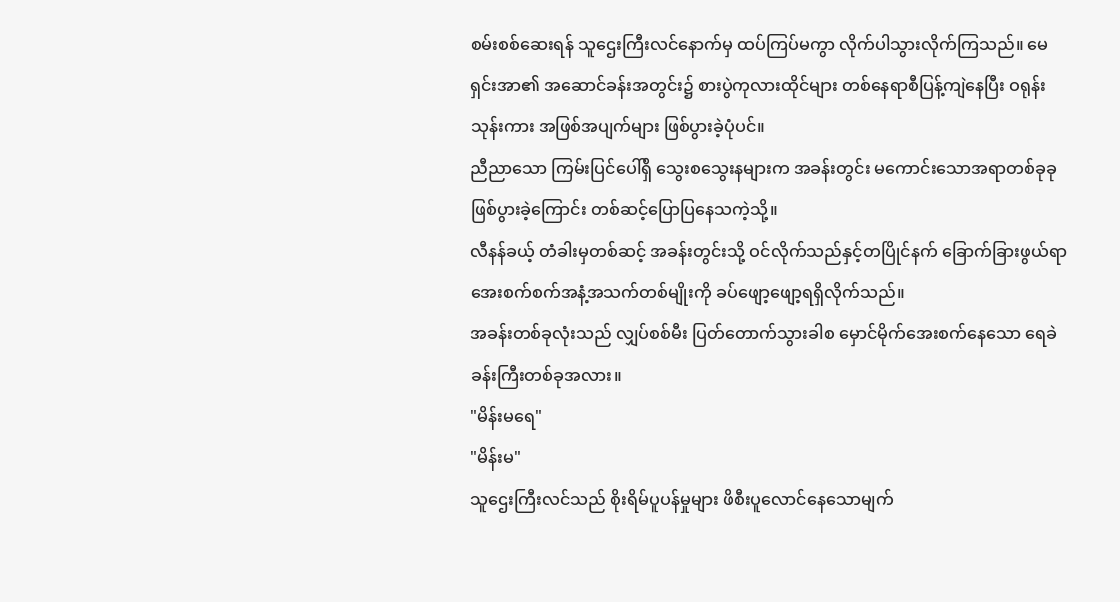စမ်းစစ်ဆေးရန် သူဌေးကြီးလင်နောက်မှ ထပ်ကြပ်မကွာ လိုက်ပါသွားလိုက်ကြသည်။ မေရှင်းအာ၏ အဆောင်ခန်းအတွင်း၌ စားပွဲကုလားထိုင်များ တစ်နေရာစီပြန့်ကျဲနေပြီး ဝရုန်းသုန်းကား အဖြစ်အပျက်များ ဖြစ်ပွားခဲ့ပုံပင်။
ညီညာသော ကြမ်းပြင်ပေါ်ရှိ သွေးစသွေးနများက အခန်းတွင်း မကောင်းသောအရာတစ်ခုခုဖြစ်ပွားခဲ့ကြောင်း တစ်ဆင့်ပြောပြနေသကဲ့သို့။
လီနန်ခယ့် တံခါးမှတစ်ဆင့် အခန်းတွင်းသို့ ဝင်လိုက်သည်နှင့်တပြိုင်နက် ခြောက်ခြားဖွယ်ရာ အေးစက်စက်အနံ့အသက်တစ်မျိုးကို ခပ်ဖျော့ဖျော့ရရှိလိုက်သည်။
အခန်းတစ်ခုလုံးသည် လျှပ်စစ်မီး ပြတ်တောက်သွားခါစ မှောင်မိုက်အေးစက်နေသော ရေခဲခန်းကြီးတစ်ခုအလား။
"မိန်းမရေ"
"မိန်းမ"
သူဌေးကြီးလင်သည် စိုးရိမ်ပူပန်မှုများ ဖိစီးပူလောင်နေသောမျက်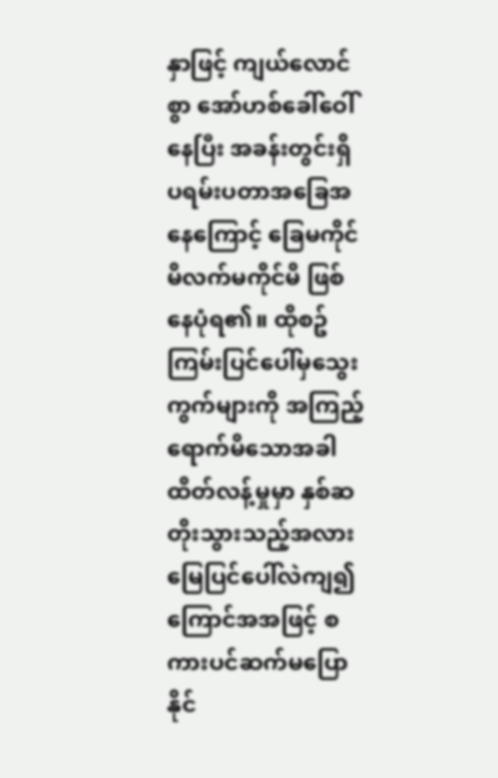နှာဖြင့် ကျယ်လောင်စွာ အော်ဟစ်ခေါ်ဝေါ်နေပြီး အခန်းတွင်းရှိ ပရမ်းပတာအခြေအနေကြောင့် ခြေမကိုင်မိလက်မကိုင်မိ ဖြစ်နေပုံရ၏။ ထိုစဥ် ကြမ်းပြင်ပေါ်မှသွေးကွက်များကို အကြည့်ရောက်မိသောအခါ ထိတ်လန့်မှုမှာ နှစ်ဆတိုးသွားသည့်အလား မြေပြင်ပေါ်လဲကျ၍ ကြောင်အအဖြင့် စကားပင်ဆက်မပြောနိုင်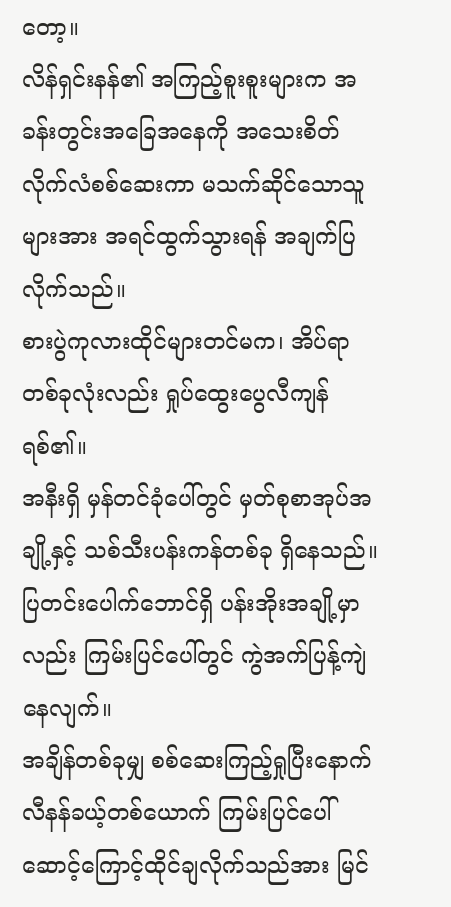တော့။
လိန်ရှင်းနန်၏ အကြည့်စူးစူးများက အခန်းတွင်းအခြေအနေကို အသေးစိတ်လိုက်လံစစ်ဆေးကာ မသက်ဆိုင်သောသူများအား အရင်ထွက်သွားရန် အချက်ပြလိုက်သည်။
စားပွဲကုလားထိုင်များတင်မက၊ အိပ်ရာတစ်ခုလုံးလည်း ရှုပ်ထွေးပွေလီကျန်ရစ်၏။
အနီးရှိ မှန်တင်ခုံပေါ်တွင် မှတ်စုစာအုပ်အချို့နှင့် သစ်သီးပန်းကန်တစ်ခု ရှိနေသည်။
ပြတင်းပေါက်ဘောင်ရှိ ပန်းအိုးအချို့မှာလည်း ကြမ်းပြင်ပေါ်တွင် ကွဲအက်ပြန့်ကျဲနေလျက်။
အချိန်တစ်ခုမျှ စစ်ဆေးကြည့်ရှုပြီးနောက် လီနန်ခယ့်တစ်ယောက် ကြမ်းပြင်ပေါ် ဆောင့်ကြောင့်ထိုင်ချလိုက်သည်အား မြင်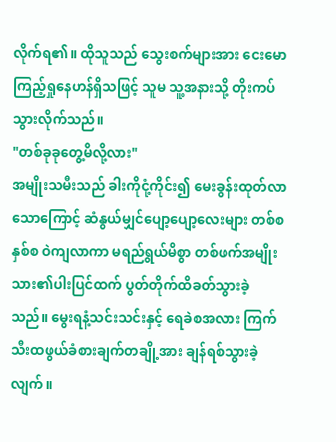လိုက်ရ၏။ ထိုသူသည် သွေးစက်များအား ငေးမောကြည့်ရှုနေဟန်ရှိသဖြင့် သူမ သူ့အနားသို့ တိုးကပ်သွားလိုက်သည်။
"တစ်ခုခုတွေ့မိလို့လား"
အမျိုးသမီးသည် ခါးကိုငုံ့ကိုင်း၍ မေးခွန်းထုတ်လာသောကြောင့် ဆံနွယ်မျှင်ပျော့ပျော့လေးများ တစ်စနှစ်စ ဝဲကျလာကာ မရည်ရွယ်မိစွာ တစ်ဖက်အမျိုးသား၏ပါးပြင်ထက် ပွတ်တိုက်ထိခတ်သွားခဲ့သည်။ မွေးရနံ့သင်းသင်းနှင့် ရေခဲစအလား ကြက်သီးထဖွယ်ခံစားချက်တချို့အား ချန်ရစ်သွားခဲ့လျက်။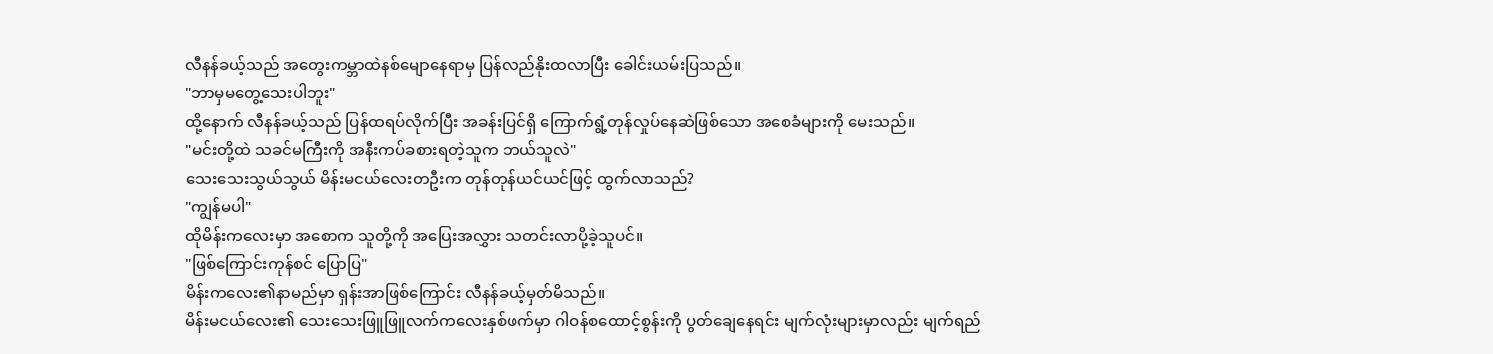လီနန်ခယ့်သည် အတွေးကမ္ဘာထဲနစ်မျောနေရာမှ ပြန်လည်နိုးထလာပြီး ခေါင်းယမ်းပြသည်။
"ဘာမှမတွေ့သေးပါဘူး"
ထို့နောက် လီနန်ခယ့်သည် ပြန်ထရပ်လိုက်ပြီး အခန်းပြင်ရှိ ကြောက်ရွံ့တုန်လှုပ်နေဆဲဖြစ်သော အစေခံများကို မေးသည်။
"မင်းတို့ထဲ သခင်မကြီးကို အနီးကပ်ခစားရတဲ့သူက ဘယ်သူလဲ"
သေးသေးသွယ်သွယ် မိန်းမငယ်လေးတဦးက တုန်တုန်ယင်ယင်ဖြင့် ထွက်လာသည်?
"ကျွန်မပါ"
ထိုမိန်းကလေးမှာ အစောက သူတို့ကို အပြေးအလွှား သတင်းလာပို့ခဲ့သူပင်။
"ဖြစ်ကြောင်းကုန်စင် ပြောပြ"
မိန်းကလေး၏နာမည်မှာ ရှန်းအာဖြစ်ကြောင်း လီနန်ခယ့်မှတ်မိသည်။
မိန်းမငယ်လေး၏ သေးသေးဖြူဖြူလက်ကလေးနှစ်ဖက်မှာ ဂါဝန်စထောင့်စွန်းကို ပွတ်ချေနေရင်း မျက်လုံးများမှာလည်း မျက်ရည်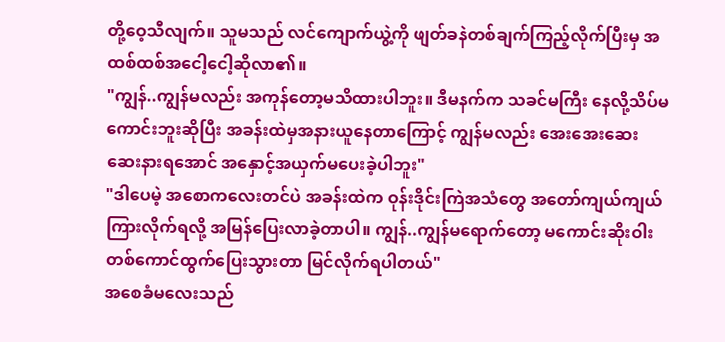တို့ဝေ့သီလျက်။ သူမသည် လင်ကျောက်ယွဲ့ကို ဖျတ်ခနဲတစ်ချက်ကြည့်လိုက်ပြီးမှ အထစ်ထစ်အငေါ့ငေါ့ဆိုလာ၏။
"ကျွန်..ကျွန်မလည်း အကုန်တော့မသိထားပါဘူး။ ဒီမနက်က သခင်မကြီး နေလို့သိပ်မကောင်းဘူးဆိုပြီး အခန်းထဲမှအနားယူနေတာကြောင့် ကျွန်မလည်း အေးအေးဆေးဆေးနားရအောင် အနှောင့်အယှက်မပေးခဲ့ပါဘူး"
"ဒါပေမဲ့ အစောကလေးတင်ပဲ အခန်းထဲက ဝုန်းဒိုင်းကြဲအသံတွေ အတော်ကျယ်ကျယ်ကြားလိုက်ရလို့ အမြန်ပြေးလာခဲ့တာပါ။ ကျွန်..ကျွန်မရောက်တော့ မကောင်းဆိုးဝါးတစ်ကောင်ထွက်ပြေးသွားတာ မြင်လိုက်ရပါတယ်"
အစေခံမလေးသည်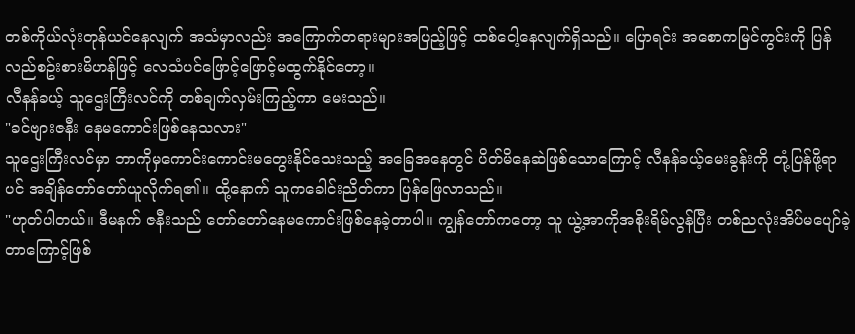တစ်ကိုယ်လုံးတုန်ယင်နေလျက် အသံမှာလည်း အကြောက်တရားများအပြည့်ဖြင့် ထစ်ငေါ့နေလျက်ရှိသည်။ ပြောရင်း အစောကမြင်ကွင်းကို ပြန်လည်စဥ်းစားမိဟန်ဖြင့် လေသံပင်ဖြောင့်ဖြောင့်မထွက်နိုင်တော့။
လီနန်ခယ့် သူဌေးကြီးလင်ကို တစ်ချက်လှမ်းကြည့်ကာ မေးသည်။
"ခင်ဗျားဇနီး နေမကောင်းဖြစ်နေသလား"
သူဌေးကြီးလင်မှာ ဘာကိုမှကောင်းကောင်းမတွေးနိုင်သေးသည့် အခြေအနေတွင် ပိတ်မိနေဆဲဖြစ်သောကြောင့် လီနန်ခယ့်မေးခွန်းကို တုံ့ပြန်ဖို့ရာပင် အချိန်တော်တော်ယူလိုက်ရ၏။ ထို့နောက် သူကခေါင်းညိတ်ကာ ပြန်ဖြေလာသည်။
"ဟုတ်ပါတယ်။ ဒီမနက် ဇနီးသည် တော်တော်နေမကောင်းဖြစ်နေခဲ့တာပါ။ ကျွန်တော်ကတော့ သူ ယွဲ့အာကိုအစိုးရိမ်လွန်ပြီး တစ်ညလုံးအိပ်မပျော်ခဲ့တာကြောင့်ဖြစ်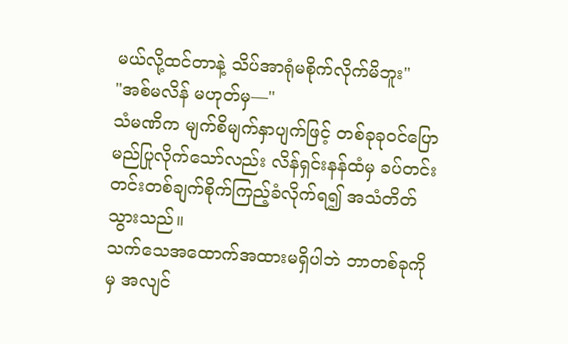မယ်လို့ထင်တာနဲ့ သိပ်အာရုံမစိုက်လိုက်မိဘူး"
"အစ်မလိန် မဟုတ်မှ—"
သံမဏိက မျက်စိမျက်နှာပျက်ဖြင့် တစ်ခုခုဝင်ပြောမည်ပြုလိုက်သော်လည်း လိန်ရှင်းနန်ထံမှ ခပ်တင်းတင်းတစ်ချက်စိုက်ကြည့်ခံလိုက်ရ၍ အသံတိတ်သွားသည်။
သက်သေအထောက်အထားမရှိပါဘဲ ဘာတစ်ခုကိုမှ အလျင်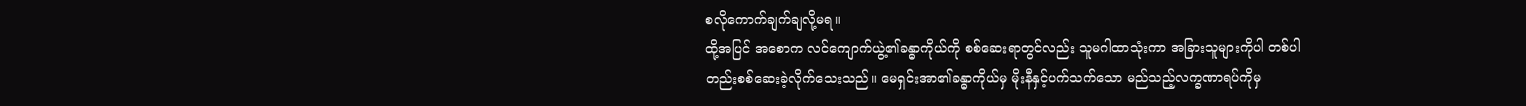စလိုကောက်ချက်ချလို့မရ။
ထို့အပြင် အစောက လင်ကျောက်ယွဲ့၏ခန္ဓာကိုယ်ကို စစ်ဆေးရာတွင်လည်း သူမဂါထာသုံးကာ အခြားသူများကိုပါ တစ်ပါတည်းစစ်ဆေးခဲ့လိုက်သေးသည်။ မေရှင်းအာ၏ခန္ဓာကိုယ်မှ မိုးနီနှင့်ပက်သက်သော မည်သည့်လက္ခဏာရပ်ကိုမှ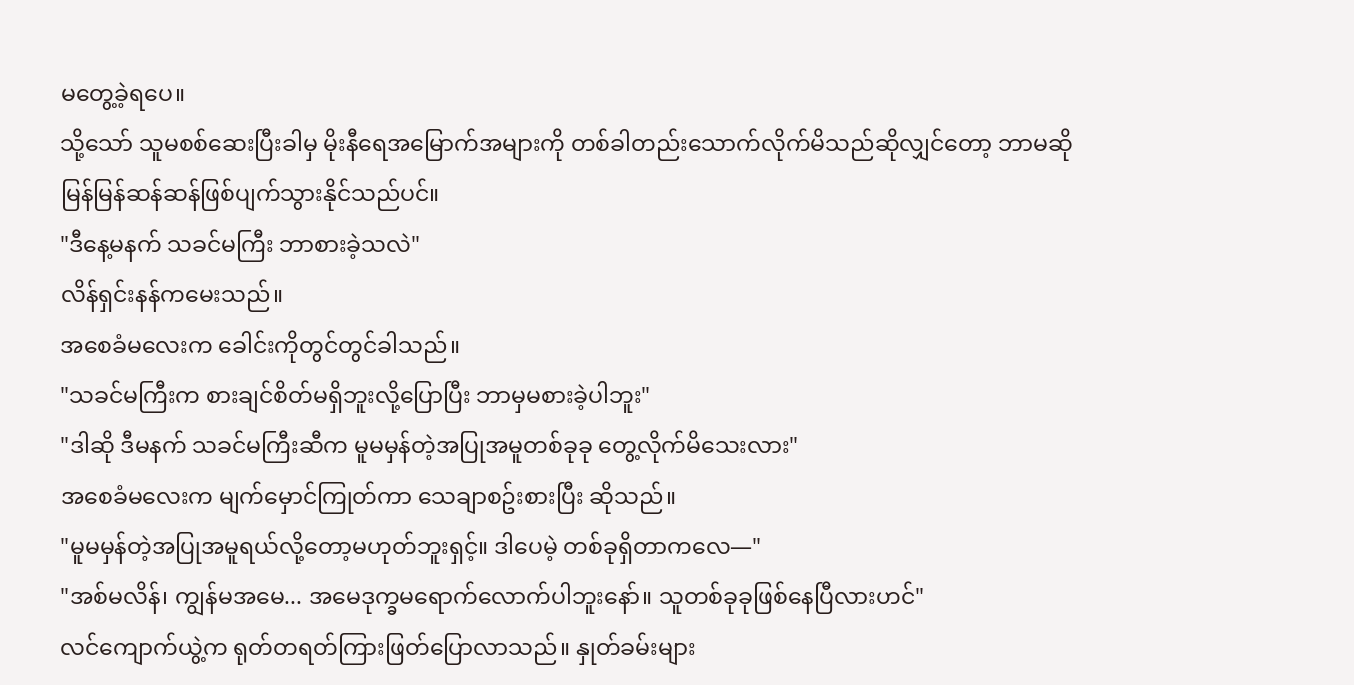မတွေ့ခဲ့ရပေ။
သို့သော် သူမစစ်ဆေးပြီးခါမှ မိုးနီရေအမြောက်အများကို တစ်ခါတည်းသောက်လိုက်မိသည်ဆိုလျှင်တော့ ဘာမဆို မြန်မြန်ဆန်ဆန်ဖြစ်ပျက်သွားနိုင်သည်ပင်။
"ဒီနေ့မနက် သခင်မကြီး ဘာစားခဲ့သလဲ"
လိန်ရှင်းနန်ကမေးသည်။
အစေခံမလေးက ခေါင်းကိုတွင်တွင်ခါသည်။
"သခင်မကြီးက စားချင်စိတ်မရှိဘူးလို့ပြောပြီး ဘာမှမစားခဲ့ပါဘူး"
"ဒါဆို ဒီမနက် သခင်မကြီးဆီက မူမမှန်တဲ့အပြုအမူတစ်ခုခု တွေ့လိုက်မိသေးလား"
အစေခံမလေးက မျက်မှောင်ကြုတ်ကာ သေချာစဥ်းစားပြီး ဆိုသည်။
"မူမမှန်တဲ့အပြုအမူရယ်လို့တော့မဟုတ်ဘူးရှင့်။ ဒါပေမဲ့ တစ်ခုရှိတာကလေ—"
"အစ်မလိန်၊ ကျွန်မအမေ... အမေဒုက္ခမရောက်လောက်ပါဘူးနော်။ သူတစ်ခုခုဖြစ်နေပြီလားဟင်"
လင်ကျောက်ယွဲ့က ရုတ်တရတ်ကြားဖြတ်ပြောလာသည်။ နှုတ်ခမ်းများ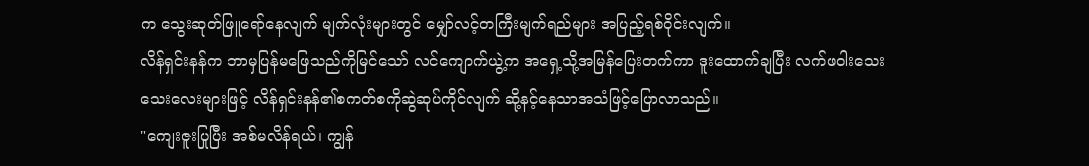က သွေးဆုတ်ဖြူရော်နေလျက် မျက်လုံးများတွင် မျှော်လင့်တကြီးမျက်ရည်များ အပြည့်ရစ်ဝိုင်းလျက်။
လိန်ရှင်းနန်က ဘာမှပြန်မဖြေသည်ကိုမြင်သော် လင်ကျောက်ယွဲ့က အရှေ့သို့အမြန်ပြေးတက်ကာ ဒူးထောက်ချပြီး လက်ဖဝါးသေးသေးလေးများဖြင့် လိန်ရှင်းနန်၏စကတ်စကိုဆွဲဆုပ်ကိုင်လျက် ဆို့နင့်နေသာအသံဖြင့်ပြောလာသည်။
"ကျေးဇူးပြုပြီး အစ်မလိန်ရယ်၊ ကျွန်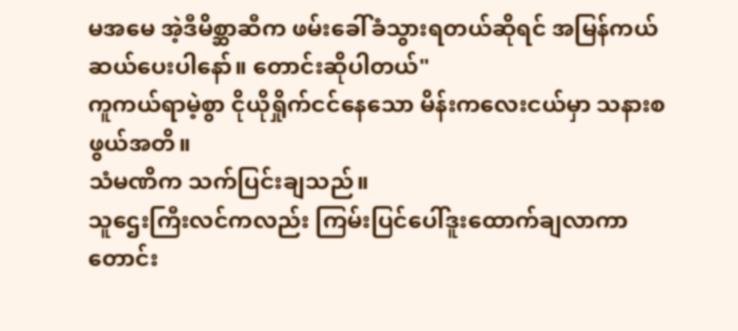မအမေ အဲ့ဒီမိစ္ဆာဆီက ဖမ်းခေါ်ခံသွားရတယ်ဆိုရင် အမြန်ကယ်ဆယ်ပေးပါနော်။ တောင်းဆိုပါတယ်"
ကူကယ်ရာမဲ့စွာ ငိုယိုရှိုက်ငင်နေသော မိန်းကလေးငယ်မှာ သနားစဖွယ်အတိ။
သံမဏိက သက်ပြင်းချသည်။
သူဌေးကြီးလင်ကလည်း ကြမ်းပြင်ပေါ်ဒူးထောက်ချလာကာ တောင်း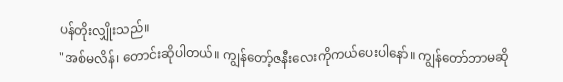ပန်တိုးလျှိုးသည်။
"အစ်မလိန်၊ တောင်းဆိုပါတယ်။ ကျွန်တော့်ဇနီးလေးကိုကယ်ပေးပါနော်။ ကျွန်တော်ဘာမဆို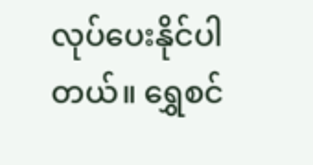လုပ်ပေးနိုင်ပါတယ်။ ရွှေစင်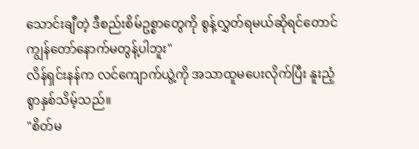သောင်းချီတဲ့ ဒီစည်းစိမ်ဥစ္စာတွေကို စွန့်လွှတ်ရမယ်ဆိုရင်တောင် ကျွန်တော်နောက်မတွန့်ပါဘူး"
လိန်ရှင်းနန်က လင်ကျောက်ယွဲ့ကို အသာထူမပေးလိုက်ပြီး နူးညံ့စွာနှစ်သိမ့်သည်။
"စိတ်မ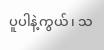ပူပါနဲ့ကွယ်၊ သ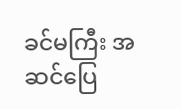ခင်မကြီး အဆင်ပြေ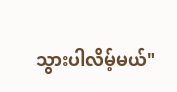သွားပါလိမ့်မယ်"